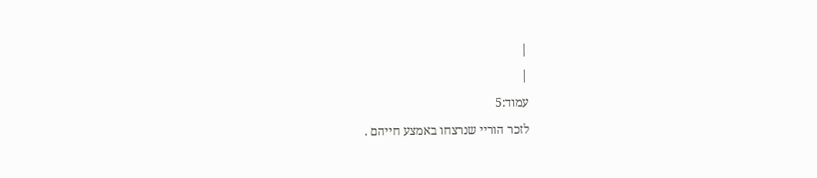|
|
עמוד:5
לזכר הוריי שנרצחו באמצע חייהם .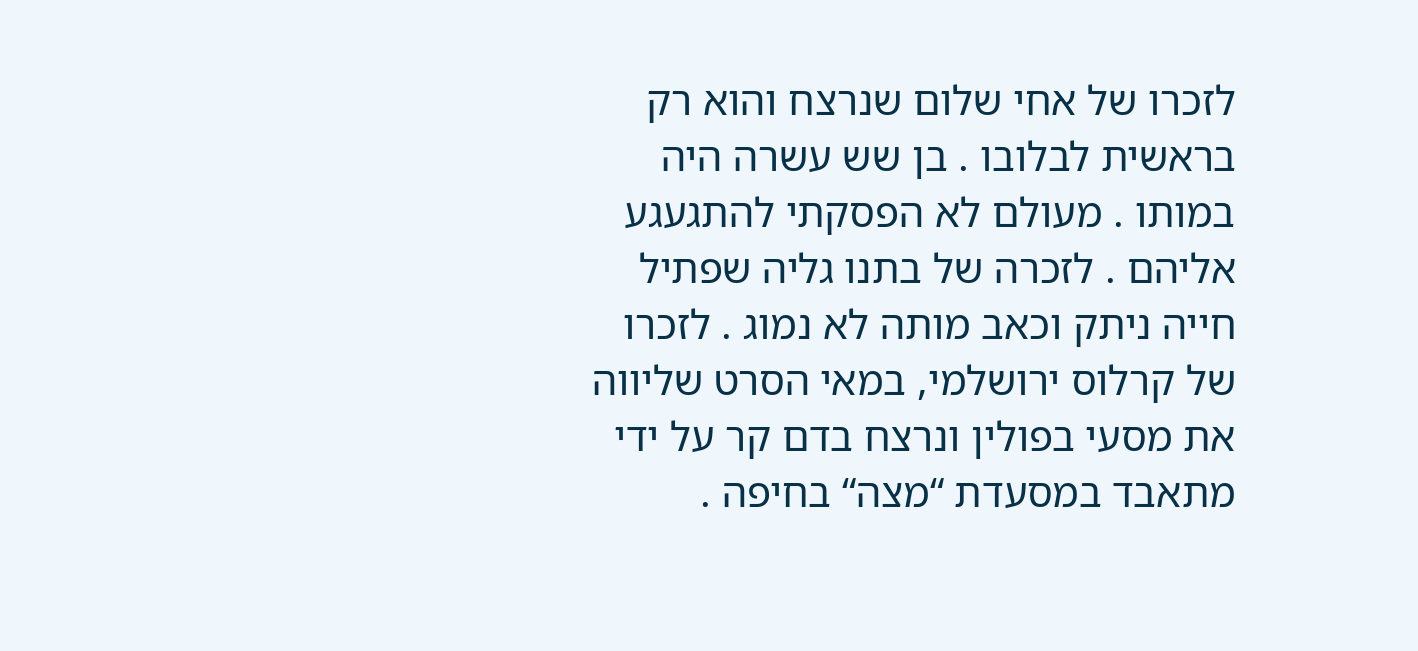לזכרו של אחי שלום שנרצח והוא רק בראשית לבלובו . בן שש עשרה היה במותו . מעולם לא הפסקתי להתגעגע אליהם . לזכרה של בתנו גליה שפתיל חייה ניתק וכאב מותה לא נמוג . לזכרו של קרלוס ירושלמי, במאי הסרט שליווה את מסעי בפולין ונרצח בדם קר על ידי מתאבד במסעדת “מצה“ בחיפה .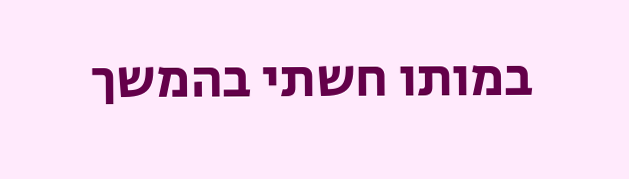במותו חשתי בהמשך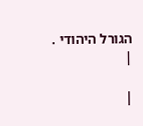הגורל היהודי .
|

|